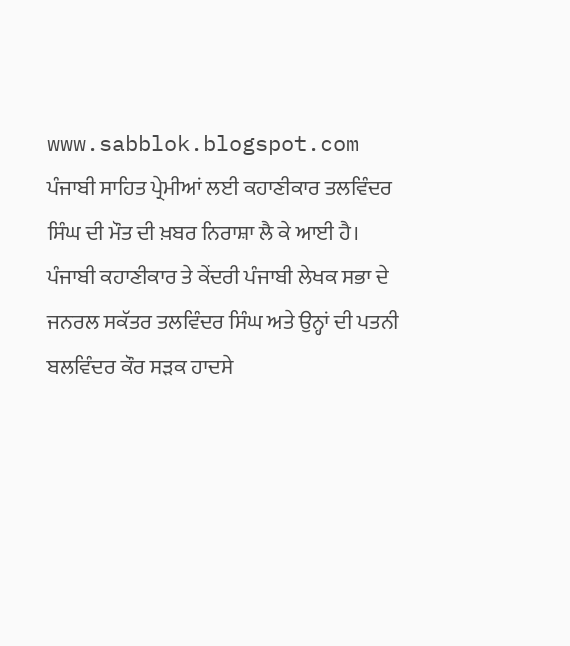www.sabblok.blogspot.com
ਪੰਜਾਬੀ ਸਾਹਿਤ ਪ੍ਰੇਮੀਆਂ ਲਈ ਕਹਾਣੀਕਾਰ ਤਲਵਿੰਦਰ ਸਿੰਘ ਦੀ ਮੌਤ ਦੀ ਖ਼ਬਰ ਨਿਰਾਸ਼ਾ ਲੈ ਕੇ ਆਈ ਹੈ। ਪੰਜਾਬੀ ਕਹਾਣੀਕਾਰ ਤੇ ਕੇਂਦਰੀ ਪੰਜਾਬੀ ਲੇਖਕ ਸਭਾ ਦੇ ਜਨਰਲ ਸਕੱਤਰ ਤਲਵਿੰਦਰ ਸਿੰਘ ਅਤੇ ਉਨ੍ਹਾਂ ਦੀ ਪਤਨੀ ਬਲਵਿੰਦਰ ਕੌਰ ਸੜਕ ਹਾਦਸੇ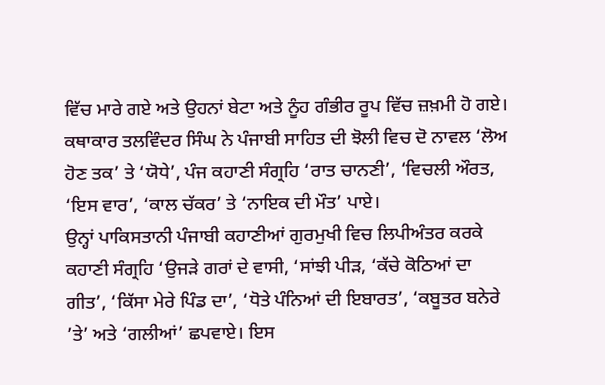ਵਿੱਚ ਮਾਰੇ ਗਏ ਅਤੇ ਉਹਨਾਂ ਬੇਟਾ ਅਤੇ ਨੂੰਹ ਗੰਭੀਰ ਰੂਪ ਵਿੱਚ ਜ਼ਖ਼ਮੀ ਹੋ ਗਏ।
ਕਥਾਕਾਰ ਤਲਵਿੰਦਰ ਸਿੰਘ ਨੇ ਪੰਜਾਬੀ ਸਾਹਿਤ ਦੀ ਝੋਲੀ ਵਿਚ ਦੋ ਨਾਵਲ ‘ਲੋਅ ਹੋਣ ਤਕ’ ਤੇ ‘ਯੋਧੇ’, ਪੰਜ ਕਹਾਣੀ ਸੰਗ੍ਰਹਿ ‘ਰਾਤ ਚਾਨਣੀ’, ‘ਵਿਚਲੀ ਔਰਤ, ‘ਇਸ ਵਾਰ’, ‘ਕਾਲ ਚੱਕਰ’ ਤੇ ‘ਨਾਇਕ ਦੀ ਮੌਤ’ ਪਾਏ।
ਉਨ੍ਹਾਂ ਪਾਕਿਸਤਾਨੀ ਪੰਜਾਬੀ ਕਹਾਣੀਆਂ ਗੁਰਮੁਖੀ ਵਿਚ ਲਿਪੀਅੰਤਰ ਕਰਕੇ ਕਹਾਣੀ ਸੰਗ੍ਰਹਿ ‘ਉਜੜੇ ਗਰਾਂ ਦੇ ਵਾਸੀ, ‘ਸਾਂਝੀ ਪੀੜ, ‘ਕੱਚੇ ਕੋਠਿਆਂ ਦਾ ਗੀਤ’, ‘ਕਿੱਸਾ ਮੇਰੇ ਪਿੰਡ ਦਾ’, ‘ਧੋਤੇ ਪੰਨਿਆਂ ਦੀ ਇਬਾਰਤ’, ‘ਕਬੂਤਰ ਬਨੇਰੇ ’ਤੇ’ ਅਤੇ ‘ਗਲੀਆਂ’ ਛਪਵਾਏ। ਇਸ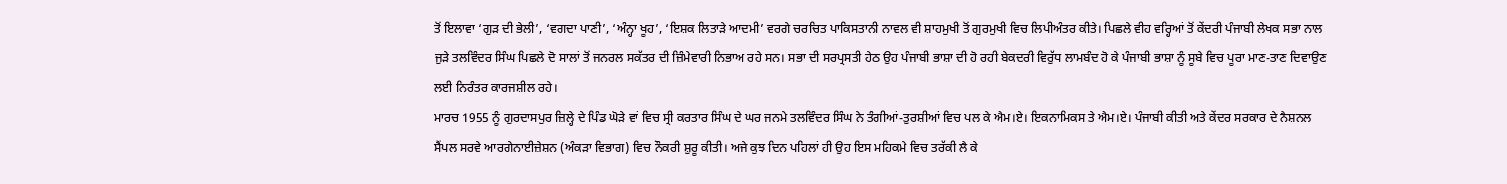ਤੋਂ ਇਲਾਵਾ ‘ਗੁੜ ਦੀ ਭੇਲੀ’, ‘ਵਗਦਾ ਪਾਣੀ’, ‘ਅੰਨ੍ਹਾ ਖੂਹ’, ‘ਇਸ਼ਕ ਲਿਤਾੜੇ ਆਦਮੀ’ ਵਰਗੇ ਚਰਚਿਤ ਪਾਕਿਸਤਾਨੀ ਨਾਵਲ ਵੀ ਸ਼ਾਹਮੁਖੀ ਤੋਂ ਗੁਰਮੁਖੀ ਵਿਚ ਲਿਪੀਅੰਤਰ ਕੀਤੇ। ਪਿਛਲੇ ਵੀਹ ਵਰ੍ਹਿਆਂ ਤੋਂ ਕੇਂਦਰੀ ਪੰਜਾਬੀ ਲੇਖਕ ਸਭਾ ਨਾਲ ਜੁੜੇ ਤਲਵਿੰਦਰ ਸਿੰਘ ਪਿਛਲੇ ਦੋ ਸਾਲਾਂ ਤੋਂ ਜਨਰਲ ਸਕੱਤਰ ਦੀ ਜ਼ਿੰਮੇਵਾਰੀ ਨਿਭਾਅ ਰਹੇ ਸਨ। ਸਭਾ ਦੀ ਸਰਪ੍ਰਸਤੀ ਹੇਠ ਉਹ ਪੰਜਾਬੀ ਭਾਸ਼ਾ ਦੀ ਹੋ ਰਹੀ ਬੇਕਦਰੀ ਵਿਰੁੱਧ ਲਾਮਬੰਦ ਹੋ ਕੇ ਪੰਜਾਬੀ ਭਾਸ਼ਾ ਨੂੰ ਸੂਬੇ ਵਿਚ ਪੂਰਾ ਮਾਣ-ਤਾਣ ਦਿਵਾਉਣ ਲਈ ਨਿਰੰਤਰ ਕਾਰਜਸ਼ੀਲ ਰਹੇ।
ਮਾਰਚ 1955 ਨੂੰ ਗੁਰਦਾਸਪੁਰ ਜ਼ਿਲ੍ਹੇ ਦੇ ਪਿੰਡ ਘੋੜੇ ਵਾਂ ਵਿਚ ਸ੍ਰੀ ਕਰਤਾਰ ਸਿੰਘ ਦੇ ਘਰ ਜਨਮੇ ਤਲਵਿੰਦਰ ਸਿੰਘ ਨੇ ਤੰਗੀਆਂ-ਤੁਰਸ਼ੀਆਂ ਵਿਚ ਪਲ ਕੇ ਐਮ।ਏ। ਇਕਨਾਮਿਕਸ ਤੇ ਐਮ।ਏ। ਪੰਜਾਬੀ ਕੀਤੀ ਅਤੇ ਕੇਂਦਰ ਸਰਕਾਰ ਦੇ ਨੈਸ਼ਨਲ ਸੈਂਪਲ ਸਰਵੇ ਆਰਗੇਨਾਈਜ਼ੇਸ਼ਨ (ਅੰਕੜਾ ਵਿਭਾਗ) ਵਿਚ ਨੌਕਰੀ ਸ਼ੁਰੂ ਕੀਤੀ। ਅਜੇ ਕੁਝ ਦਿਨ ਪਹਿਲਾਂ ਹੀ ਉਹ ਇਸ ਮਹਿਕਮੇ ਵਿਚ ਤਰੱਕੀ ਲੈ ਕੇ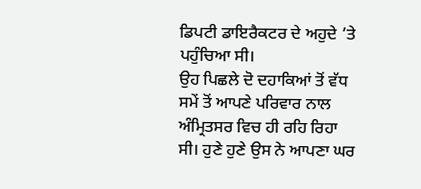ਡਿਪਟੀ ਡਾਇਰੈਕਟਰ ਦੇ ਅਹੁਦੇ ’ਤੇ ਪਹੁੰਚਿਆ ਸੀ।
ਉਹ ਪਿਛਲੇ ਦੋ ਦਹਾਕਿਆਂ ਤੋਂ ਵੱਧ ਸਮੇਂ ਤੋਂ ਆਪਣੇ ਪਰਿਵਾਰ ਨਾਲ ਅੰਮ੍ਰਿਤਸਰ ਵਿਚ ਹੀ ਰਹਿ ਰਿਹਾ ਸੀ। ਹੁਣੇ ਹੁਣੇ ਉਸ ਨੇ ਆਪਣਾ ਘਰ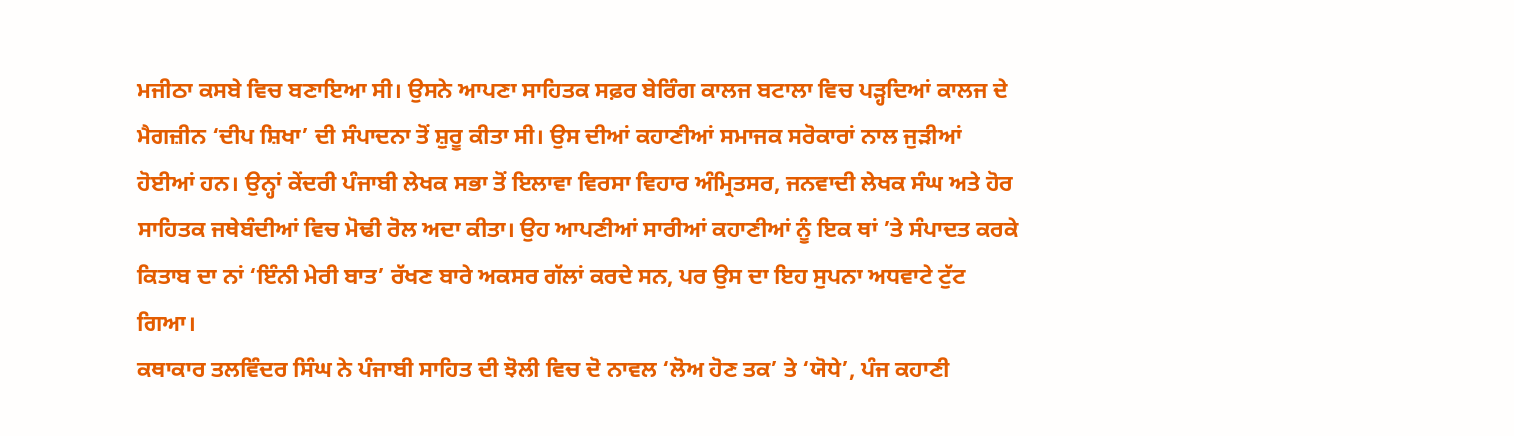ਮਜੀਠਾ ਕਸਬੇ ਵਿਚ ਬਣਾਇਆ ਸੀ। ਉਸਨੇ ਆਪਣਾ ਸਾਹਿਤਕ ਸਫ਼ਰ ਬੇਰਿੰਗ ਕਾਲਜ ਬਟਾਲਾ ਵਿਚ ਪੜ੍ਹਦਿਆਂ ਕਾਲਜ ਦੇ ਮੈਗਜ਼ੀਨ ‘ਦੀਪ ਸ਼ਿਖਾ’ ਦੀ ਸੰਪਾਦਨਾ ਤੋਂ ਸ਼ੁਰੂ ਕੀਤਾ ਸੀ। ਉਸ ਦੀਆਂ ਕਹਾਣੀਆਂ ਸਮਾਜਕ ਸਰੋਕਾਰਾਂ ਨਾਲ ਜੁੜੀਆਂ ਹੋਈਆਂ ਹਨ। ਉਨ੍ਹਾਂ ਕੇਂਦਰੀ ਪੰਜਾਬੀ ਲੇਖਕ ਸਭਾ ਤੋਂ ਇਲਾਵਾ ਵਿਰਸਾ ਵਿਹਾਰ ਅੰਮ੍ਰਿਤਸਰ, ਜਨਵਾਦੀ ਲੇਖਕ ਸੰਘ ਅਤੇ ਹੋਰ ਸਾਹਿਤਕ ਜਥੇਬੰਦੀਆਂ ਵਿਚ ਮੋਢੀ ਰੋਲ ਅਦਾ ਕੀਤਾ। ਉਹ ਆਪਣੀਆਂ ਸਾਰੀਆਂ ਕਹਾਣੀਆਂ ਨੂੰ ਇਕ ਥਾਂ ’ਤੇ ਸੰਪਾਦਤ ਕਰਕੇ ਕਿਤਾਬ ਦਾ ਨਾਂ ‘ਇੰਨੀ ਮੇਰੀ ਬਾਤ’ ਰੱਖਣ ਬਾਰੇ ਅਕਸਰ ਗੱਲਾਂ ਕਰਦੇ ਸਨ, ਪਰ ਉਸ ਦਾ ਇਹ ਸੁਪਨਾ ਅਧਵਾਟੇ ਟੁੱਟ ਗਿਆ।
ਕਥਾਕਾਰ ਤਲਵਿੰਦਰ ਸਿੰਘ ਨੇ ਪੰਜਾਬੀ ਸਾਹਿਤ ਦੀ ਝੋਲੀ ਵਿਚ ਦੋ ਨਾਵਲ ‘ਲੋਅ ਹੋਣ ਤਕ’ ਤੇ ‘ਯੋਧੇ’, ਪੰਜ ਕਹਾਣੀ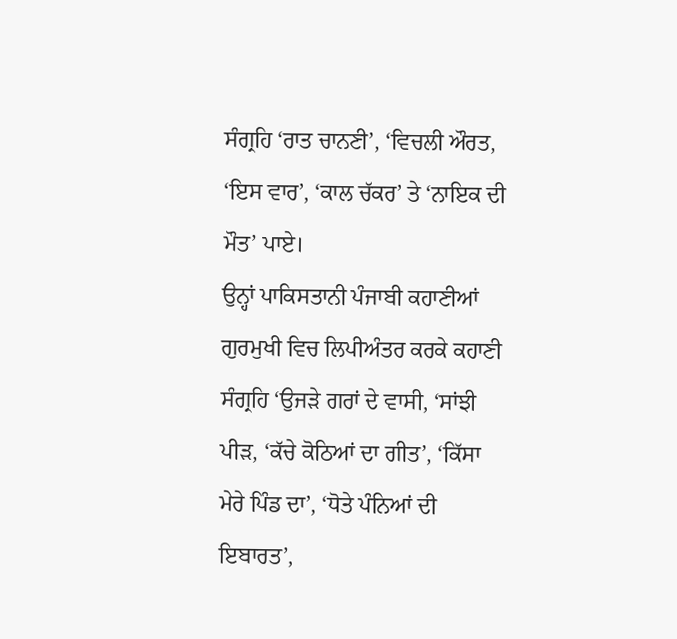ਸੰਗ੍ਰਹਿ ‘ਰਾਤ ਚਾਨਣੀ’, ‘ਵਿਚਲੀ ਔਰਤ, ‘ਇਸ ਵਾਰ’, ‘ਕਾਲ ਚੱਕਰ’ ਤੇ ‘ਨਾਇਕ ਦੀ ਮੌਤ’ ਪਾਏ।
ਉਨ੍ਹਾਂ ਪਾਕਿਸਤਾਨੀ ਪੰਜਾਬੀ ਕਹਾਣੀਆਂ ਗੁਰਮੁਖੀ ਵਿਚ ਲਿਪੀਅੰਤਰ ਕਰਕੇ ਕਹਾਣੀ ਸੰਗ੍ਰਹਿ ‘ਉਜੜੇ ਗਰਾਂ ਦੇ ਵਾਸੀ, ‘ਸਾਂਝੀ ਪੀੜ, ‘ਕੱਚੇ ਕੋਠਿਆਂ ਦਾ ਗੀਤ’, ‘ਕਿੱਸਾ ਮੇਰੇ ਪਿੰਡ ਦਾ’, ‘ਧੋਤੇ ਪੰਨਿਆਂ ਦੀ ਇਬਾਰਤ’,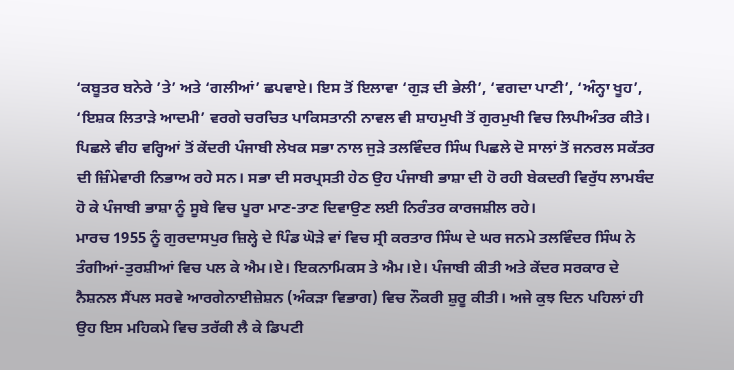‘ਕਬੂਤਰ ਬਨੇਰੇ ’ਤੇ’ ਅਤੇ ‘ਗਲੀਆਂ’ ਛਪਵਾਏ। ਇਸ ਤੋਂ ਇਲਾਵਾ ‘ਗੁੜ ਦੀ ਭੇਲੀ’, ‘ਵਗਦਾ ਪਾਣੀ’, ‘ਅੰਨ੍ਹਾ ਖੂਹ’, ‘ਇਸ਼ਕ ਲਿਤਾੜੇ ਆਦਮੀ’ ਵਰਗੇ ਚਰਚਿਤ ਪਾਕਿਸਤਾਨੀ ਨਾਵਲ ਵੀ ਸ਼ਾਹਮੁਖੀ ਤੋਂ ਗੁਰਮੁਖੀ ਵਿਚ ਲਿਪੀਅੰਤਰ ਕੀਤੇ। ਪਿਛਲੇ ਵੀਹ ਵਰ੍ਹਿਆਂ ਤੋਂ ਕੇਂਦਰੀ ਪੰਜਾਬੀ ਲੇਖਕ ਸਭਾ ਨਾਲ ਜੁੜੇ ਤਲਵਿੰਦਰ ਸਿੰਘ ਪਿਛਲੇ ਦੋ ਸਾਲਾਂ ਤੋਂ ਜਨਰਲ ਸਕੱਤਰ ਦੀ ਜ਼ਿੰਮੇਵਾਰੀ ਨਿਭਾਅ ਰਹੇ ਸਨ। ਸਭਾ ਦੀ ਸਰਪ੍ਰਸਤੀ ਹੇਠ ਉਹ ਪੰਜਾਬੀ ਭਾਸ਼ਾ ਦੀ ਹੋ ਰਹੀ ਬੇਕਦਰੀ ਵਿਰੁੱਧ ਲਾਮਬੰਦ ਹੋ ਕੇ ਪੰਜਾਬੀ ਭਾਸ਼ਾ ਨੂੰ ਸੂਬੇ ਵਿਚ ਪੂਰਾ ਮਾਣ-ਤਾਣ ਦਿਵਾਉਣ ਲਈ ਨਿਰੰਤਰ ਕਾਰਜਸ਼ੀਲ ਰਹੇ।
ਮਾਰਚ 1955 ਨੂੰ ਗੁਰਦਾਸਪੁਰ ਜ਼ਿਲ੍ਹੇ ਦੇ ਪਿੰਡ ਘੋੜੇ ਵਾਂ ਵਿਚ ਸ੍ਰੀ ਕਰਤਾਰ ਸਿੰਘ ਦੇ ਘਰ ਜਨਮੇ ਤਲਵਿੰਦਰ ਸਿੰਘ ਨੇ ਤੰਗੀਆਂ-ਤੁਰਸ਼ੀਆਂ ਵਿਚ ਪਲ ਕੇ ਐਮ।ਏ। ਇਕਨਾਮਿਕਸ ਤੇ ਐਮ।ਏ। ਪੰਜਾਬੀ ਕੀਤੀ ਅਤੇ ਕੇਂਦਰ ਸਰਕਾਰ ਦੇ ਨੈਸ਼ਨਲ ਸੈਂਪਲ ਸਰਵੇ ਆਰਗੇਨਾਈਜ਼ੇਸ਼ਨ (ਅੰਕੜਾ ਵਿਭਾਗ) ਵਿਚ ਨੌਕਰੀ ਸ਼ੁਰੂ ਕੀਤੀ। ਅਜੇ ਕੁਝ ਦਿਨ ਪਹਿਲਾਂ ਹੀ ਉਹ ਇਸ ਮਹਿਕਮੇ ਵਿਚ ਤਰੱਕੀ ਲੈ ਕੇ ਡਿਪਟੀ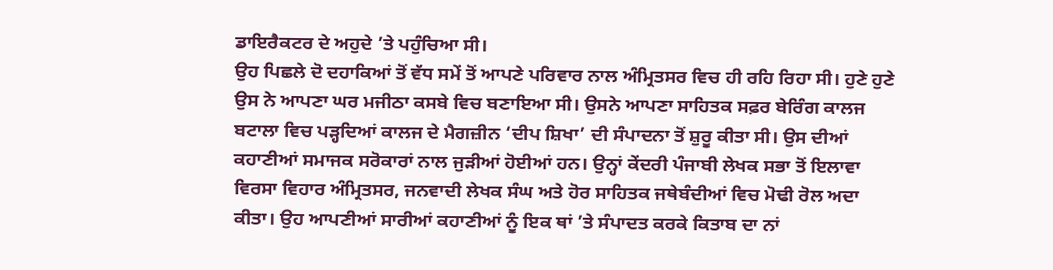ਡਾਇਰੈਕਟਰ ਦੇ ਅਹੁਦੇ ’ਤੇ ਪਹੁੰਚਿਆ ਸੀ।
ਉਹ ਪਿਛਲੇ ਦੋ ਦਹਾਕਿਆਂ ਤੋਂ ਵੱਧ ਸਮੇਂ ਤੋਂ ਆਪਣੇ ਪਰਿਵਾਰ ਨਾਲ ਅੰਮ੍ਰਿਤਸਰ ਵਿਚ ਹੀ ਰਹਿ ਰਿਹਾ ਸੀ। ਹੁਣੇ ਹੁਣੇ ਉਸ ਨੇ ਆਪਣਾ ਘਰ ਮਜੀਠਾ ਕਸਬੇ ਵਿਚ ਬਣਾਇਆ ਸੀ। ਉਸਨੇ ਆਪਣਾ ਸਾਹਿਤਕ ਸਫ਼ਰ ਬੇਰਿੰਗ ਕਾਲਜ ਬਟਾਲਾ ਵਿਚ ਪੜ੍ਹਦਿਆਂ ਕਾਲਜ ਦੇ ਮੈਗਜ਼ੀਨ ‘ਦੀਪ ਸ਼ਿਖਾ’ ਦੀ ਸੰਪਾਦਨਾ ਤੋਂ ਸ਼ੁਰੂ ਕੀਤਾ ਸੀ। ਉਸ ਦੀਆਂ ਕਹਾਣੀਆਂ ਸਮਾਜਕ ਸਰੋਕਾਰਾਂ ਨਾਲ ਜੁੜੀਆਂ ਹੋਈਆਂ ਹਨ। ਉਨ੍ਹਾਂ ਕੇਂਦਰੀ ਪੰਜਾਬੀ ਲੇਖਕ ਸਭਾ ਤੋਂ ਇਲਾਵਾ ਵਿਰਸਾ ਵਿਹਾਰ ਅੰਮ੍ਰਿਤਸਰ, ਜਨਵਾਦੀ ਲੇਖਕ ਸੰਘ ਅਤੇ ਹੋਰ ਸਾਹਿਤਕ ਜਥੇਬੰਦੀਆਂ ਵਿਚ ਮੋਢੀ ਰੋਲ ਅਦਾ ਕੀਤਾ। ਉਹ ਆਪਣੀਆਂ ਸਾਰੀਆਂ ਕਹਾਣੀਆਂ ਨੂੰ ਇਕ ਥਾਂ ’ਤੇ ਸੰਪਾਦਤ ਕਰਕੇ ਕਿਤਾਬ ਦਾ ਨਾਂ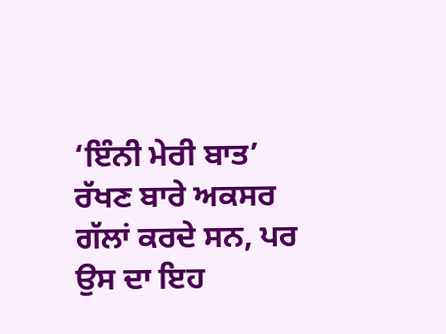‘ਇੰਨੀ ਮੇਰੀ ਬਾਤ’ ਰੱਖਣ ਬਾਰੇ ਅਕਸਰ ਗੱਲਾਂ ਕਰਦੇ ਸਨ, ਪਰ ਉਸ ਦਾ ਇਹ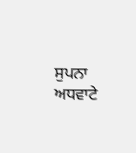ਸੁਪਨਾ ਅਧਵਾਟੇ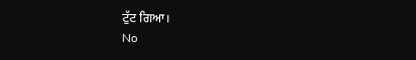ਟੁੱਟ ਗਿਆ।
No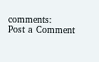comments:
Post a Comment